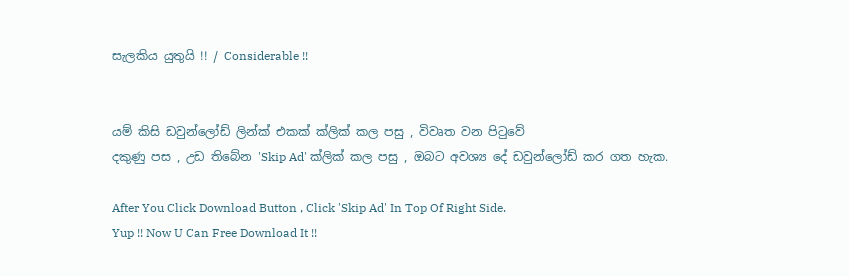සැලකිය යුතුයි !! / Considerable !!


යම් කිසි ඩවුන්ලෝඩ් ලින්ක් එකක් ක්ලික් කල පසු , විවෘත වන පිටුවේ
දකුණු පස , උඩ තිබේන 'Skip Ad' ක්ලික් කල පසු , ඔබට අවශ්‍ය දේ ඩවුන්ලෝඩ් කර ගත හැක.

After You Click Download Button , Click 'Skip Ad' In Top Of Right Side.
Yup !! Now U Can Free Download It !!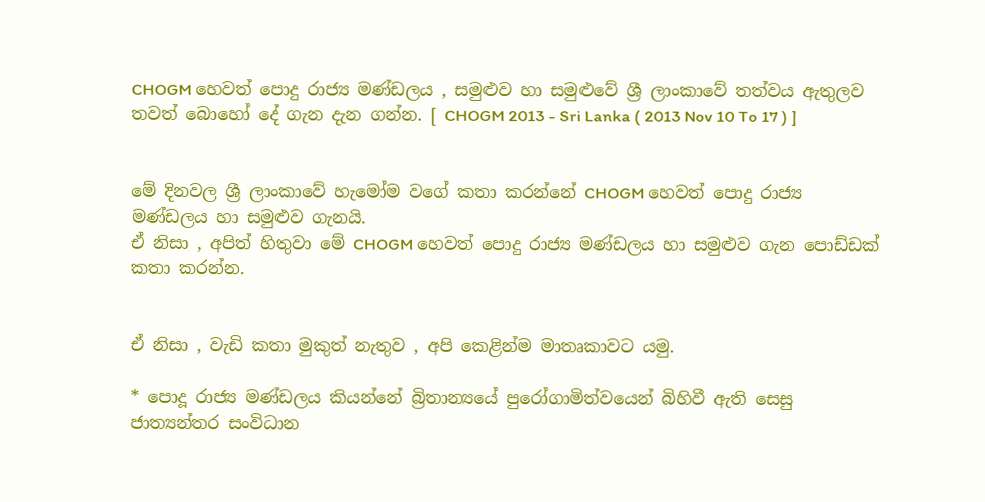CHOGM හෙවත් පොදු රාජ්‍ය මණ්ඩලය , සමුළුව හා සමුළුවේ ශ්‍රී ලාංකාවේ තත්වය ඇතුලව තවත් බොහෝ දේ ගැන දැන ගන්න. [ CHOGM 2013 - Sri Lanka ( 2013 Nov 10 To 17 ) ]


මේ දිනවල ශ්‍රී ලාංකාවේ හැමෝම වගේ කතා කරන්නේ CHOGM හෙවත් පොදු රාජ්‍ය මණ්ඩලය හා සමුළුව ගැනයි.
ඒ නිසා , අපිත් හිතුවා මේ CHOGM හෙවත් පොදු රාජ්‍ය මණ්ඩලය හා සමුළුව ගැන පොඩ්ඩක් කතා කරන්න.


ඒ නිසා , වැඩි කතා මුකුත් නැතුව , අපි කෙළින්ම මාතෘකාවට යමු.

* පොදූ රාජ්‍ය මණ්ඩලය කියන්නේ බ්‍රිතාන්‍යයේ පුරෝගාමිත්වයෙන් බිහිවී ඇති සෙසු ජාත්‍යන්තර සංවිධාන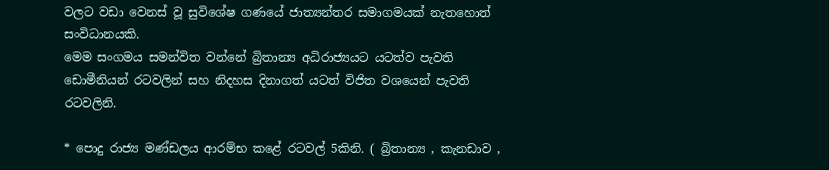වලට වඩා වෙනස් වූ සුවිශේෂ ගණයේ ජාත්‍යන්තර සමාගමයක් නැතහොත් සංවිධානයකි.
මෙම සංගමය සමන්විත වන්නේ බ්‍රිතාන්‍ය අධිරාජ්‍යයට යටත්ව පැවති ඩොමීනියන් රටවලින් සහ නිදහස දිනාගත් යටත් විජිත වශයෙන් පැවති රටවලිනි.

* පොදු රාජ්‍ය මණ්ඩලය ආරම්භ කළේ රටවල් 5කිනි. ( බ්‍රිතාන්‍ය , කැනඩාව ,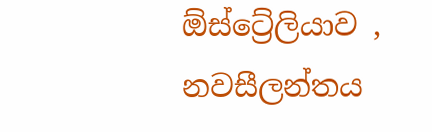ඕස්ට්‍රේලියාව , නවසීලන්තය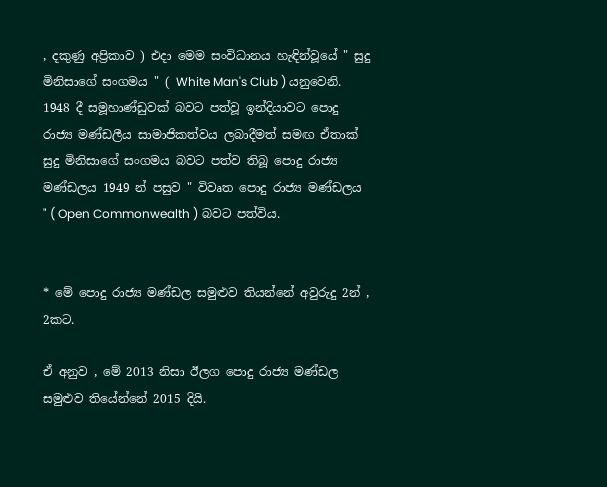, දකුණු අප්‍රිකාව ) එදා මෙම සංවිධානය හැඳින්වූයේ " සුදු මිනිසාගේ සංගමය " ( White Man's Club ) යනුවෙනි. 1948 දී සමූහාණ්ඩුවක් බවට පත්වූ ඉන්දියාවට පොදු රාජ්‍ය මණ්ඩලීය සාමාජිකත්වය ලබාදීමත් සමඟ ඒතාක් සුදු මිනිසාගේ සංගමය බවට පත්ව තිබූ පොදු රාජ්‍ය මණ්ඩලය 1949 න් පසුව " විවෘත පොදු රාජ්‍ය මණ්ඩලය " ( Open Commonwealth ) බවට පත්විය.


* මේ පොදු රාජ්‍ය මණ්ඩල සමුළුව තියන්නේ අවුරුදු 2න් , 2කට.

ඒ අනුව , මේ 2013 නිසා ඊලග පොදු රාජ්‍ය මණ්ඩල සමුළුව තියේන්නේ 2015 දියි.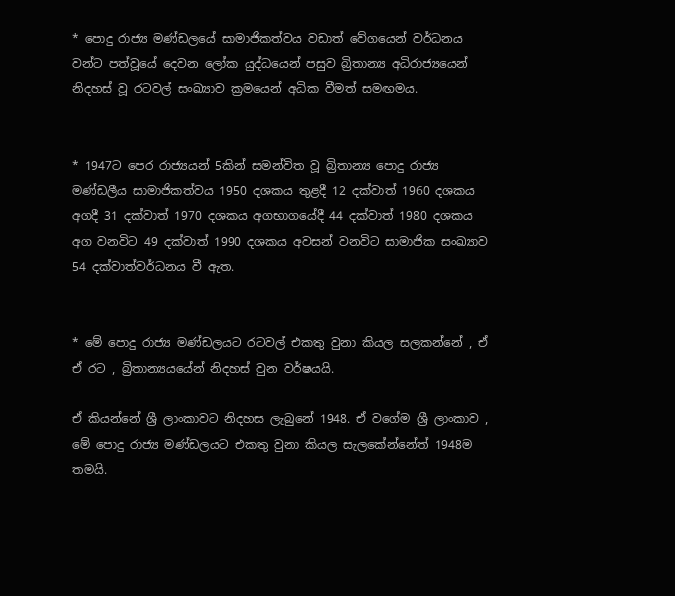* පොදු රාජ්‍ය මණ්ඩලයේ සාමාජිකත්වය වඩාත් වේගයෙන් වර්ධනය වන්ට පත්වූයේ දෙවන ලෝක යුද්ධයෙන් පසුව බ්‍රිතාන්‍ය අධිරාජ්‍යයෙන් නිදහස් වූ රටවල් සංඛ්‍යාව ක්‍රමයෙන් අධික වීමත් සමඟමය.


* 1947ට පෙර රාජ්‍යයන් 5කින් සමන්විත වූ බ්‍රිතාන්‍ය පොදු රාජ්‍ය මණ්ඩලීය සාමාජිකත්වය 1950 දශකය තුළදී 12 දක්වාත් 1960 දශකය අගදී 31 දක්වාත් 1970 දශකය අගභාගයේදී 44 දක්වාත් 1980 දශකය අග වනවිට 49 දක්වාත් 1990 දශකය අවසන් වනවිට සාමාජික සංඛ්‍යාව 54 දක්වාත්වර්ධනය වී ඇත.


* මේ පොදු රාජ්‍ය මණ්ඩලයට රටවල් එකතු වුනා කියල සලකන්නේ , ඒ ඒ රට , බ්‍රිතාන්‍යයයේන් නිදහස් වුන වර්ෂයයි.

ඒ කියන්නේ ශ්‍රී ලාංකාවට නිදහස ලැබුනේ 1948. ඒ වගේම ශ්‍රී ලාංකාව , මේ පොදු රාජ්‍ය මණ්ඩලයට එකතු වුනා කියල සැලකේන්නේත් 1948ම තමයි.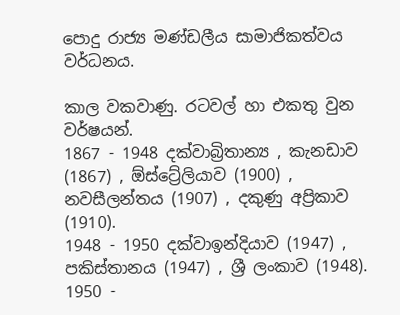පොදු රාජ්‍ය මණ්ඩලීය සාමාජිකත්වය වර්ධනය.

කාල වකවාණු. රටවල් හා එකතු වුන වර්ෂයන්.
1867 - 1948 දක්වාබ්‍රිතාන්‍ය , කැනඩාව (1867) , ඕස්ට්‍රේලියාව (1900) , නවසීලන්තය (1907) , දකුණු අප්‍රිකාව (1910).
1948 - 1950 දක්වාඉන්දියාව (1947) , පකිස්තානය (1947) , ශ්‍රී ලංකාව (1948).
1950 -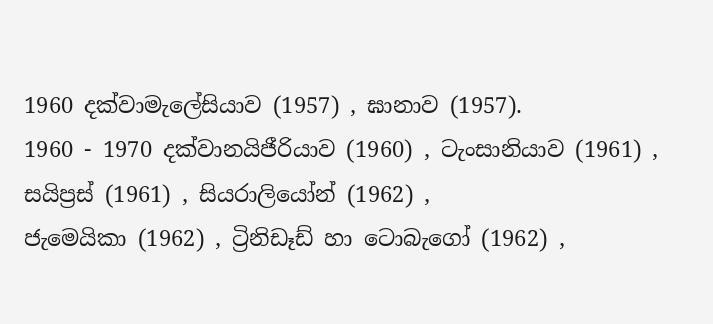1960 දක්වාමැලේසියාව (1957) , ඝානාව (1957).
1960 - 1970 දක්වානයිජීරියාව (1960) , ටැංසානියාව (1961) , සයිප්‍රස් (1961) , සියරාලියෝන් (1962) ,
ජැමෙයිකා (1962) , ට්‍රිනිඩෑඩ් හා ටොබැගෝ (1962) ,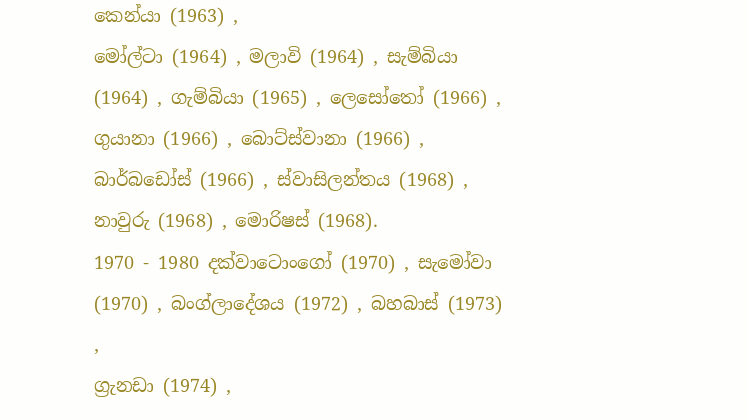කෙන්යා (1963) ,
මෝල්ටා (1964) , මලාවි (1964) , සැම්බියා (1964) , ගැම්බියා (1965) , ලෙසෝතෝ (1966) , ගුයානා (1966) , බොට්ස්වානා (1966) , බාර්බඩෝස් (1966) , ස්වාසිලන්තය (1968) , නාවුරු (1968) , මොරිෂස් (1968).
1970 - 1980 දක්වාටොංගෝ (1970) , සැමෝවා (1970) , බංග්ලාදේශය (1972) , බහබාස් (1973) ,
ග්‍රැනඩා (1974) ,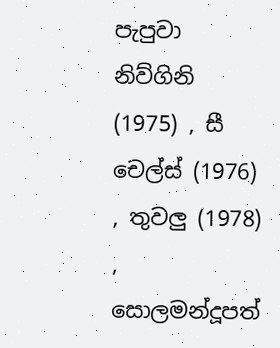පැපුවා නිව්ගිනි (1975) , සී චෙල්ස් (1976) , තුවලු (1978) ,
සොලමන්දූපත්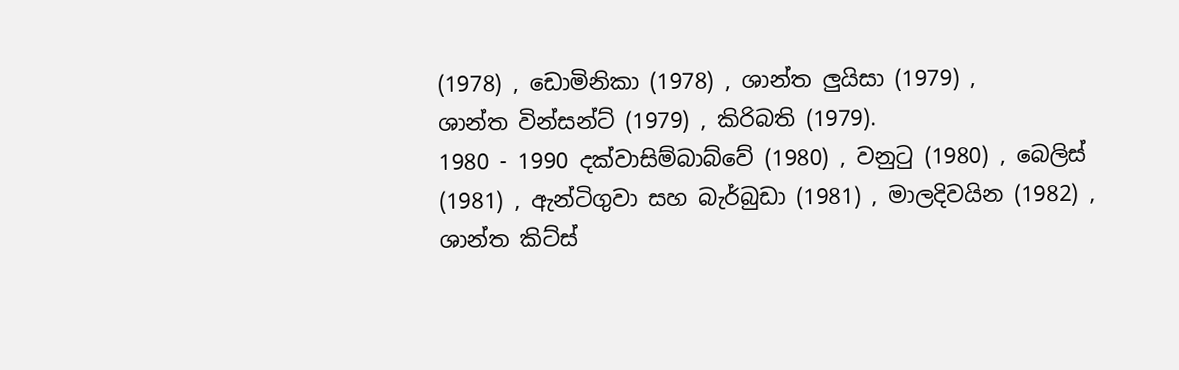(1978) , ඩොමිනිකා (1978) , ශාන්ත ලුයිසා (1979) ,
ශාන්ත වින්සන්ට් (1979) , කිරිබති (1979).
1980 - 1990 දක්වාසිම්බාබ්වේ (1980) , වනුටු (1980) , බෙලිස් (1981) , ඇන්ටිගුවා සහ බැර්බුඩා (1981) , මාලදිවයින (1982) , ශාන්ත කිට්ස්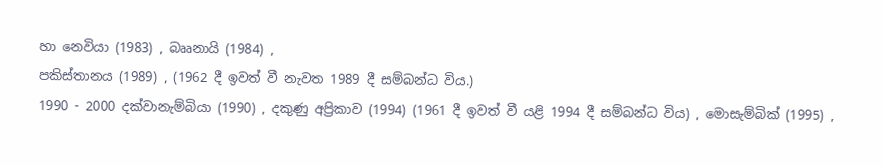හා නෙවියා (1983) , බෲනායි (1984) ,
පකිස්තානය (1989) , (1962 දී ඉවත් වී නැවත 1989 දී සම්බන්ධ විය.)
1990 - 2000 දක්වානැම්බියා (1990) , දකුණු අප්‍රිකාව (1994) (1961 දී ඉවත් වී යළි 1994 දී සම්බන්ධ විය) , මොසැම්බික් (1995) ,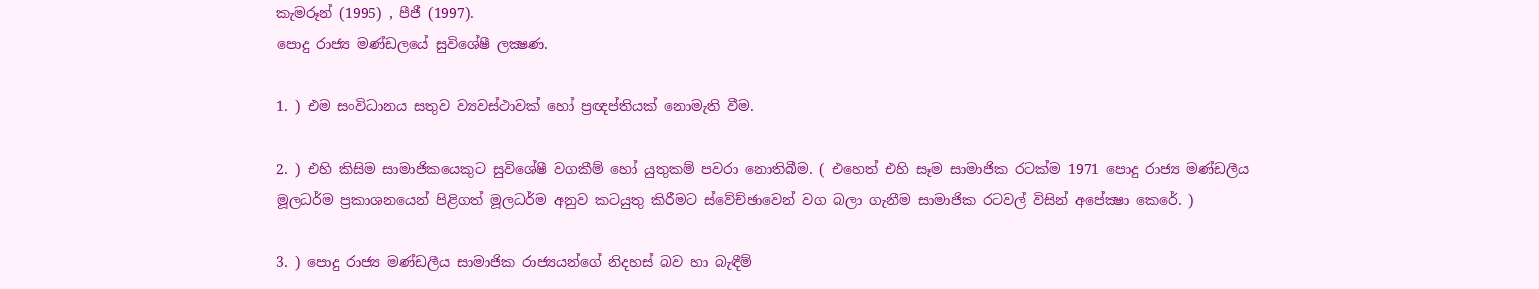කැමරූන් (1995) , පීජී (1997).
පොදු රාජ්‍ය මණ්ඩලයේ සුවිශේෂී ලක්‍ෂණ.

1. ) එම සංවිධානය සතුව ව්‍යවස්ථාවක් හෝ ප්‍රඥප්තියක් නොමැති වීම.

2. ) එහි කිසිම සාමාජිකයෙකුට සුවිශේෂී වගකීම් හෝ යුතුකම් පවරා නොතිබීම. ( එහෙත් එහි සෑම සාමාජික රටක්ම 1971 පොදු රාජ්‍ය මණ්ඩලීය මූලධර්ම ප්‍රකාශනයෙන් පිළිගත් මූලධර්ම අනුව කටයුතු කිරීමට ස්වේච්ඡාවෙන් වග බලා ගැනීම සාමාජික රටවල් විසින් අපේක්‍ෂා කෙරේ. )

3. ) පොදු රාජ්‍ය මණ්ඩලීය සාමාජික රාජ්‍යයන්ගේ නිදහස් බව හා බැඳීම්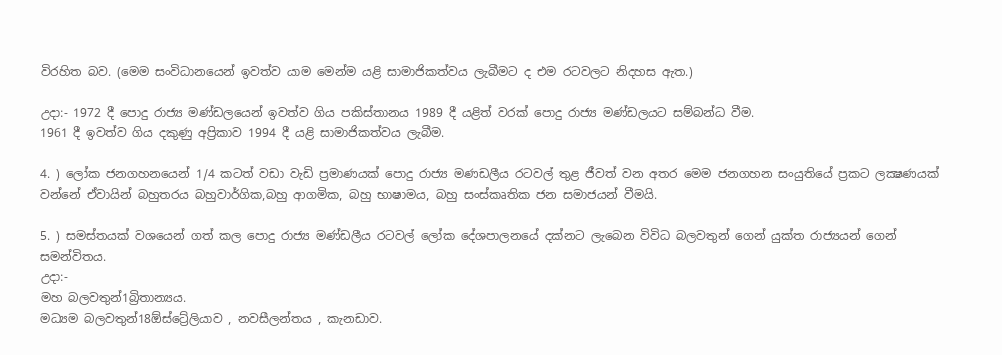විරහිත බව. (මෙම සංවිධානයෙන් ඉවත්ව යාම මෙන්ම යළි සාමාජිකත්වය ලැබීමට ද එම රටවලට නිදහස ඇත.)

උදා:- 1972 දී පොදු රාජ්‍ය මණ්ඩලයෙන් ඉවත්ව ගිය පකිස්තානය 1989 දී යළිත් වරක් පොදු රාජ්‍ය මණ්ඩලයට සම්බන්ධ වීම.
1961 දී ඉවත්ව ගිය දකුණු අප්‍රිකාව 1994 දී යළි සාමාජිකත්වය ලැබීම.

4. ) ලෝක ජනගහනයෙන් 1/4 කටත් වඩා වැඩි ප්‍රමාණයක් පොදු රාජ්‍ය මණඩලීය රටවල් තුළ ජීවත් වන අතර මෙම ජනගහන සංයුතියේ ප්‍රකට ලක්‍ෂණයක් වන්නේ ඒවායින් බහුතරය බහුවාර්ගික,බහු ආගමික, බහු භාෂාමය, බහු සංස්කෘතික ජන සමාජයන් වීමයි.

5. ) සමස්තයක් වශයෙන් ගත් කල පොදු රාජ්‍ය මණ්ඩලීය රටවල් ලෝක දේශපාලනයේ දක්නට ලැබෙන විවිධ බලවතුන් ගෙන් යුක්ත රාජ්‍යයන් ගෙන් සමන්විතය.
උදා:-
මහ බලවතුන්1බ්‍රිතාන්‍යය.
මධ්‍යම බලවතුන්18ඕස්ට්‍රේලියාව , නවසීලන්තය , කැනඩාව.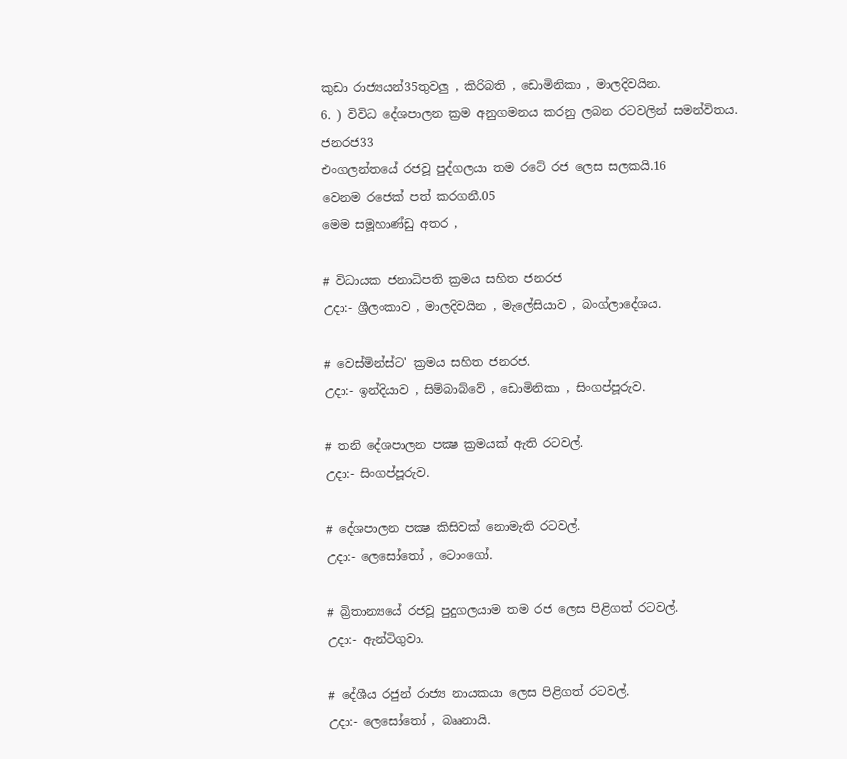කුඩා රාජ්‍යයන්35තුවලු , කිරිබති , ඩොමිනිකා , මාලදිවයින.
6. ) විවිධ දේශපාලන ක්‍රම අනුගමනය කරනු ලබන රටවලින් සමන්විතය.
ජනරජ33
එංගලන්තයේ රජවූ පුද්ගලයා තම රටේ රජ ලෙස සලකයි.16
වෙනම රජෙක් පත් කරගනී.05
මෙම සමූහාණ්ඩු අතර ,

# විධායක ජනාධිපති ක්‍රමය සහිත ජනරජ
උදා:- ශ්‍රීලංකාව , මාලදිවයින , මැලේසියාව , බංග්ලාදේශය.

# වෙස්මින්ස්ට' ක්‍රමය සහිත ජනරජ.
උදා:- ඉන්දියාව , සිම්බාබ්වේ , ඩොමිනිකා , සිංගප්පූරුව.

# තනි දේශපාලන පක්‍ෂ ක්‍රමයක් ඇති රටවල්.
උදා:- සිංගප්පූරුව.

# දේශපාලන පක්‍ෂ කිසිවක් නොමැති රටවල්.
උදා:- ලෙසෝතෝ , ටොංගෝ.

# බ්‍රිතාන්‍යයේ රජවූ පුදුගලයාම තම රජ ලෙස පිළිගත් රටවල්.
උදා:- ඇන්ටිගුවා.

# දේශීය රජුන් රාජ්‍ය නායකයා ලෙස පිළිගත් රටවල්.
උදා:- ලෙසෝතෝ , බෲනායි.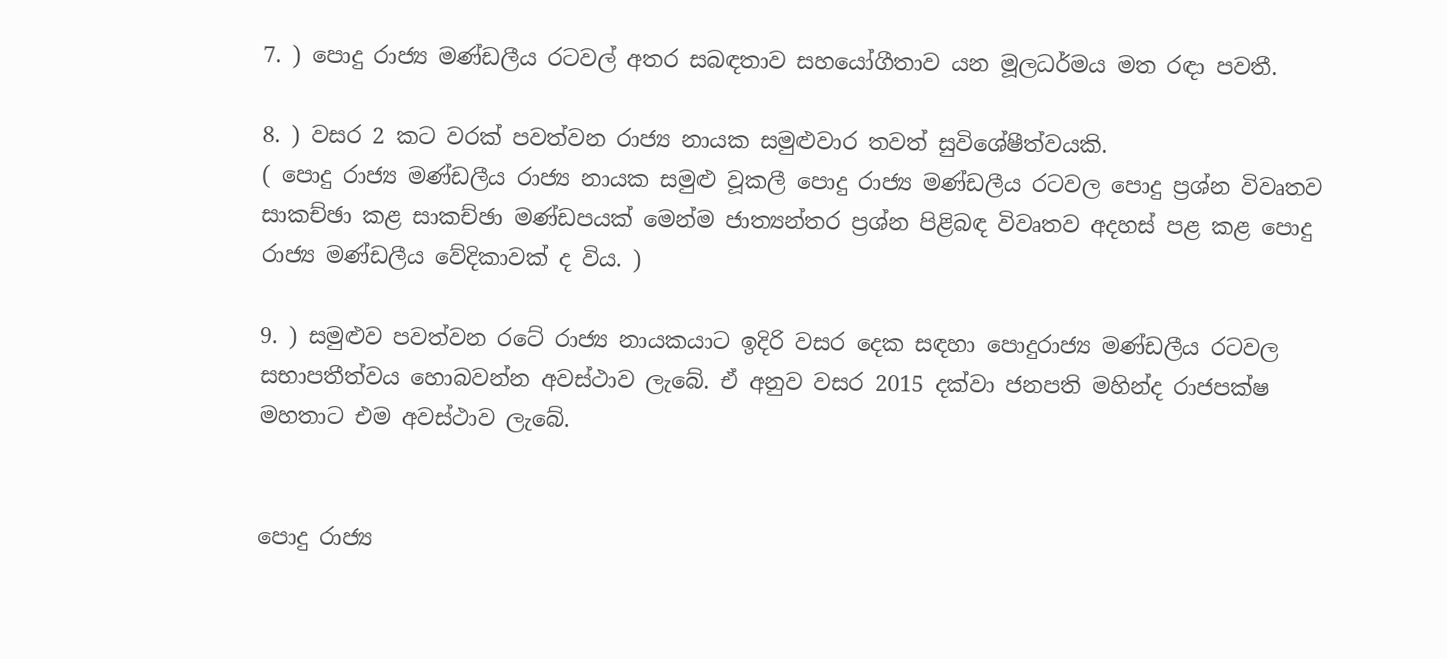7. ) පොදු රාජ්‍ය මණ්ඩලීය රටවල් අතර සබඳතාව සහයෝගීතාව යන මූලධර්මය මත රඳා පවතී.

8. ) වසර 2 කට වරක් පවත්වන රාජ්‍ය නායක සමුළුවාර තවත් සුවිශේෂීත්වයකි.
( පොදු රාජ්‍ය මණ්ඩලීය රාජ්‍ය නායක සමුළු වූකලී පොදු රාජ්‍ය මණ්ඩලීය රටවල පොදු ප්‍රශ්න විවෘතව සාකච්ඡා කළ සාකච්ඡා මණ්ඩපයක් මෙන්ම ජාත්‍යන්තර ප්‍රශ්න පිළිබඳ විවෘතව අදහස් පළ කළ පොදු රාජ්‍ය මණ්ඩලීය වේදිකාවක් ද විය. )

9. ) සමුළුව පවත්වන රටේ රාජ්‍ය නායකයාට ඉදිරි වසර දෙක සඳහා පොදුරාජ්‍ය මණ්ඩලීය රටවල සභාපතීත්වය හොබවන්න අවස්ථාව ලැබේ. ඒ අනුව වසර 2015 දක්වා ජනපති මහින්ද රාජපක්ෂ මහතාට එම අවස්ථාව ලැබේ.


පොදු රාජ්‍ය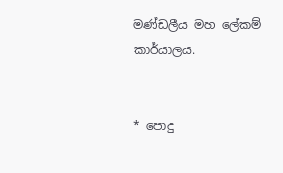මණ්ඩලීය මහ ලේකම් කාර්යාලය.


* පොදු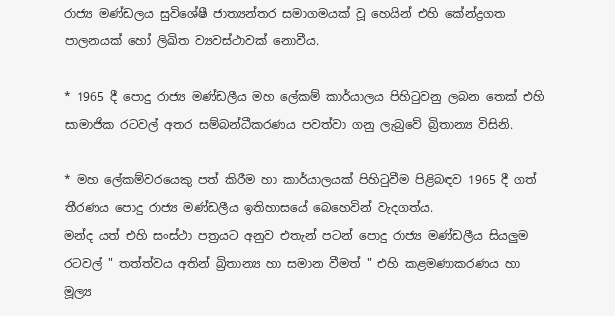රාජ්‍ය මණ්ඩලය සුවිශේෂී ජාත්‍යන්තර සමාගමයක් වූ හෙයින් එහි කේන්ද්‍රගත පාලනයක් හෝ ලිඛිත ව්‍යවස්ථාවක් නොවීය.

* 1965 දී පොදු රාජ්‍ය මණ්ඩලීය මහ ලේකම් කාර්යාලය පිහිටුවනු ලබන තෙක් එහි සාමාජික රටවල් අතර සම්බන්ධීකරණය පවත්වා ගනු ලැබුවේ බ්‍රිතාන්‍ය විසිනි.

* මහ ලේකම්වරයෙකු පත් කිරීම හා කාර්යාලයක් පිහිටුවීම පිළිබඳව 1965 දී ගත් තීරණය පොදු රාජ්‍ය මණ්ඩලීය ඉතිහාසයේ බෙහෙවින් වැදගත්ය.
මන්ද යත් එහි සංස්ථා පත්‍රයට අනුව එතැන් පටන් පොදු රාජ්‍ය මණ්ඩලීය සියලුම රටවල් " තත්ත්වය අතින් බ්‍රිතාන්‍ය හා සමාන වීමත් " එහි කළමණාකරණය හා මූල්‍ය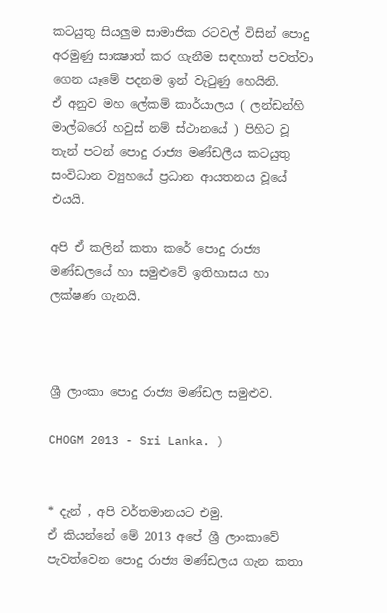කටයුතු සියලුම සාමාජික රටවල් විසින් පොදු අරමුණු සාක්‍ෂාත් කර ගැනීම සඳහාත් පවත්වා ගෙන යෑමේ පදනම ඉන් වැටුණු හෙයිනි.
ඒ අනුව මහ ලේකම් කාර්යාලය ( ලන්ඩන්හි මාල්බරෝ හවුස් නම් ස්ථානයේ ) පිහිට වූ තැන් පටන් පොදු රාජ්‍ය මණ්ඩලීය කටයුතු සංවිධාන ව්‍යුහයේ ප්‍රධාන ආයතනය වූයේ එයයි.

අපි ඒ කලින් කතා කරේ පොදු රාජ්‍ය මණ්ඩලයේ හා සමුළුවේ ඉතිහාසය හා ලක්ෂණ ගැනයි.



ශ්‍රී ලාංකා පොදු රාජ්‍ය මණ්ඩල සමුළුව.

CHOGM 2013 - Sri Lanka. )


* දැන් , අපි වර්තමානයට එමු.
ඒ කියන්නේ මේ 2013 අපේ ශ්‍රී ලාංකාවේ පැවත්වෙන පොදු රාජ්‍ය මණ්ඩලය ගැන කතා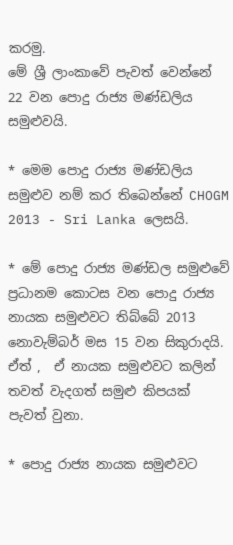කරමු.
මේ ශ්‍රී ලාංකාවේ පැවත් වෙන්නේ 22 වන පොදු රාජ්‍ය මණ්ඩලිය සමුළුවයි.

* මෙම පොදු රාජ්‍ය මණ්ඩලිය සමුළුව නම් කර තිබෙන්නේ CHOGM 2013 - Sri Lanka ලෙසයි.

* මේ පොදු රාජ්‍ය මණ්ඩල සමුළුවේ ප්‍රධානම කොටස වන පොදු රාජ්‍ය නායක සමුළුවට තිබ්බේ 2013 නොවැම්බර් මස 15 වන සිකුරාදයි. ඒත් ,  ඒ නායක සමුළුවට කලින් තවත් වැදගත් සමුළු කිපයක් පැවත් වුනා.

* පොදු රාජ්‍ය නායක සමුළුවට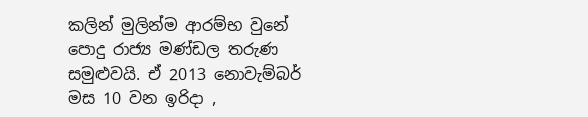කලින් මුලින්ම ආරම්භ වුනේ පොදු රාජ්‍ය මණ්ඩල තරුණ සමුළුවයි. ඒ 2013 නොවැම්බර් මස 10 වන ඉරිදා ,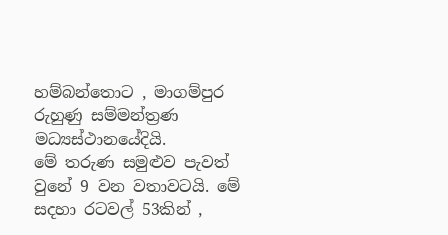හම්බන්තොට , මාගම්පුර රුහුණු සම්මන්ත්‍රණ මධ්‍යස්ථානයේදියි.
මේ තරුණ සමුළුව පැවත් වුනේ 9 වන වතාවටයි. මේ සදහා රටවල් 53කින් ,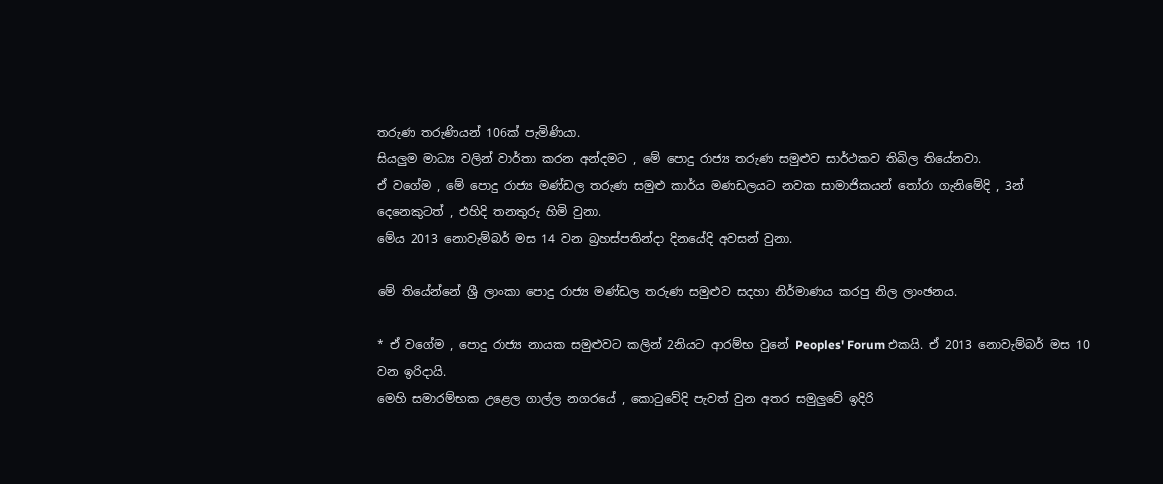තරුණ තරුණියන් 106ක් පැමිණියා.
සියලුම මාධ්‍ය වලින් වාර්තා කරන අන්දමට , මේ පොදු රාජ්‍ය තරුණ සමුළුව සාර්ථකව තිබිල තියේනවා.
ඒ වගේම , මේ පොදු රාජ්‍ය මණ්ඩල තරුණ සමුළු කාර්ය මණඩලයට නවක සාමාජිකයන් තෝරා ගැනිමේදි , 3න් දෙනෙකුටත් , එහිදි තනතුරු හිමි වුනා.
මේය 2013 නොවැම්බර් මස 14 වන බ්‍රහස්පතින්දා දිනයේදි අවසන් වුනා.

මේ තියේන්නේ ශ්‍රී ලාංකා පොදු රාජ්‍ය මණ්ඩල තරුණ සමුළුව සදහා නිර්මාණය කරපු නිල ලාංඡනය.

* ඒ වගේම , පොදු රාජ්‍ය නායක සමුළුවට කලින් 2නියට ආරම්භ වුනේ Peoples' Forum එකයි. ඒ 2013 නොවැම්බර් මස 10 වන ඉරිදායි.
මෙහි සමාරම්භක උළෙල ගාල්ල නගරයේ , කොටුවේදි පැවත් වුන අතර සමුලුවේ ඉදිරි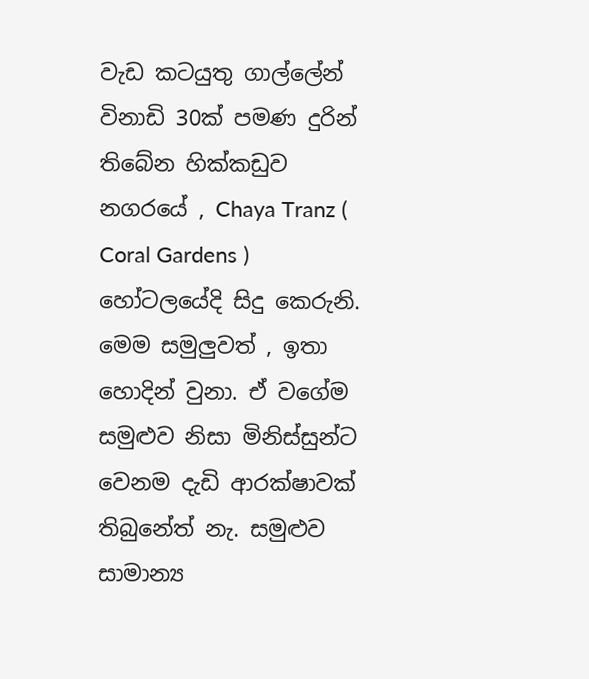වැඩ කටයුතු ගාල්ලේන් විනාඩි 30ක් පමණ දුරින් තිබේන හික්කඩුව නගරයේ , Chaya Tranz ( Coral Gardens ) හෝටලයේදි සිදු කෙරුනි.
මෙම සමුලුවත් , ඉතා හොදින් වුනා. ඒ වගේම සමුළුව නිසා මිනිස්සුන්ට වෙනම දැඩි ආරක්ෂාවක් තිබුනේත් නැ. සමුළුව සාමාන්‍ය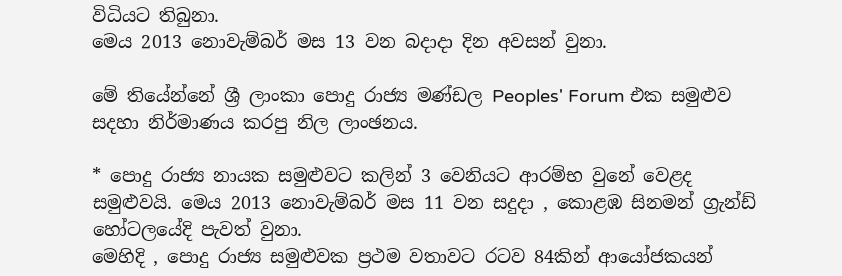විධියට තිබුනා.
මෙය 2013 නොවැම්බර් මස 13 වන බදාදා දින අවසන් වුනා.

මේ තියේන්නේ ශ්‍රී ලාංකා පොදු රාජ්‍ය මණ්ඩල Peoples' Forum එක සමුළුව සදහා නිර්මාණය කරපු නිල ලාංඡනය.

* පොදු රාජ්‍ය නායක සමුළුවට කලින් 3 වෙනියට ආරම්භ වුනේ වෙළද සමුළුවයි. මෙය 2013 නොවැම්බර් මස 11 වන සදුදා , කොළඹ සිනමන් ග්‍රැන්ඩ් හෝටලයේදි පැවත් වුනා.
මෙහිදි , පොදු රාජ්‍ය සමුළුවක ප්‍රථම වතාවට රටව 84කින් ආයෝජකයන්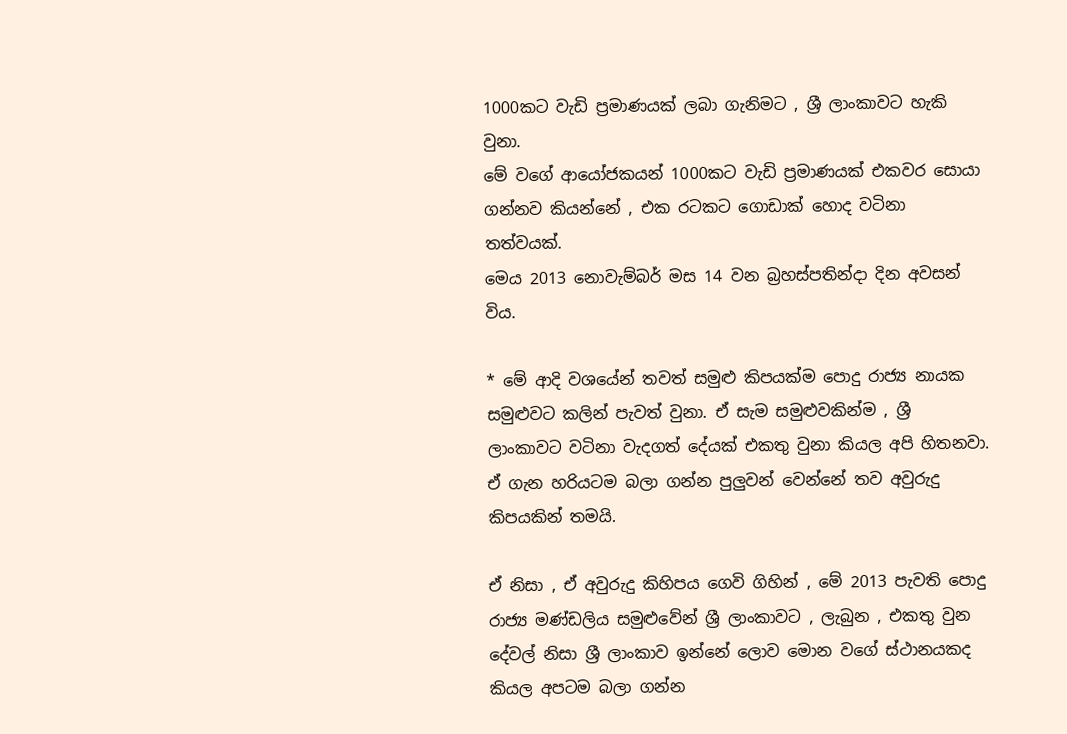1000කට වැඩි ප්‍රමාණයක් ලබා ගැනිමට , ශ්‍රී ලාංකාවට හැකි වුනා.
මේ වගේ ආයෝජකයන් 1000කට වැඩි ප්‍රමාණයක් එකවර සොයා ගන්නව කියන්නේ , එක රටකට ගොඩාක් හොද වටිනා තත්වයක්.
මෙය 2013 නොවැම්බර් මස 14 වන බ්‍රහස්පතින්දා දින අවසන් විය.

* මේ ආදි වශයේන් තවත් සමුළු කිපයක්ම පොදු රාජ්‍ය නායක සමුළුවට කලින් පැවත් වුනා. ඒ සැම සමුළුවකින්ම , ශ්‍රී ලාංකාවට වටිනා වැදගත් දේයක් එකතු වුනා කියල අපි හිතනවා.
ඒ ගැන හරියටම බලා ගන්න පුලුවන් වෙන්නේ තව අවුරුදු කිපයකින් තමයි.

ඒ නිසා , ඒ අවුරුදු කිහිපය ගෙවි ගිහින් , මේ 2013 පැවති පොදු රාජ්‍ය මණ්ඩලිය සමුළුවේන් ශ්‍රී ලාංකාවට , ලැබුන , එකතු වුන දේවල් නිසා ශ්‍රී ලාංකාව ඉන්නේ ලොව මොන වගේ ස්ථානයකද කියල අපටම බලා ගන්න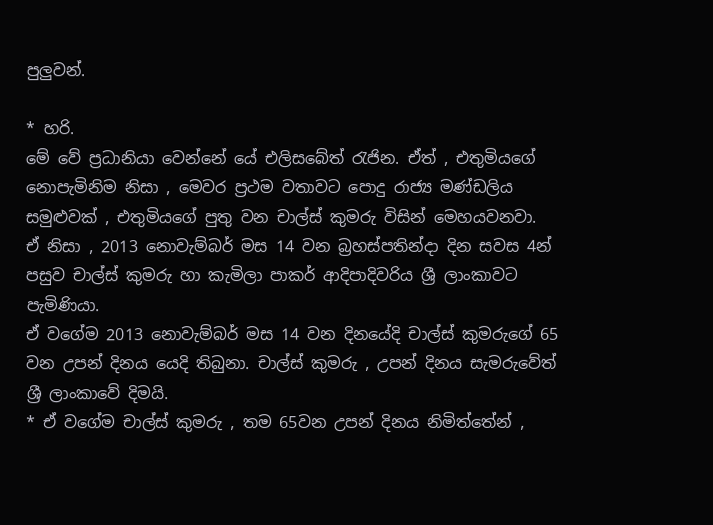පුලුවන්.

* හරි.
මේ වේ ප්‍රධානියා වෙන්නේ යේ එලිසබේත් රැජින. ඒත් , එතුමියගේ නොපැමිනිම නිසා , මෙවර ප්‍රථම වතාවට පොදු රාජ්‍ය මණ්ඩලිය සමුළුවක් , එතුමියගේ පුතු වන චාල්ස් කුමරු විසින් මෙහයවනවා.
ඒ නිසා , 2013 නොවැම්බර් මස 14 වන බ්‍රහස්පතින්දා දින සවස 4න් පසුව චාල්ස් කුමරු හා කැමිලා පාකර් ආදිපාදිවරිය ශ්‍රී ලාංකාවට පැමිණියා.
ඒ වගේම 2013 නොවැම්බර් මස 14 වන දිනයේදි චාල්ස් කුමරුගේ 65 වන උපන් දිනය යෙදි තිබුනා. චාල්ස් කුමරු , උපන් දිනය සැමරුවේත් ශ්‍රී ලාංකාවේ දිමයි.
* ඒ වගේම චාල්ස් කුමරු , තම 65වන උපන් දිනය නිමිත්තේන් ,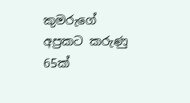කුමරුගේ අප්‍රකට කරුණු 65ක්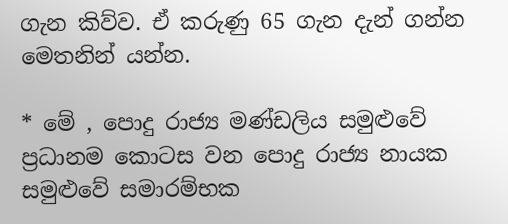ගැන කිව්ව. ඒ කරුණු 65 ගැන දැන් ගන්න මෙතනින් යන්න.

* මේ , පොදු රාජ්‍ය මණ්ඩලිය සමුළුවේ ප්‍රධානම කොටස වන පොදු රාජ්‍ය නායක සමුළුවේ සමාරම්භක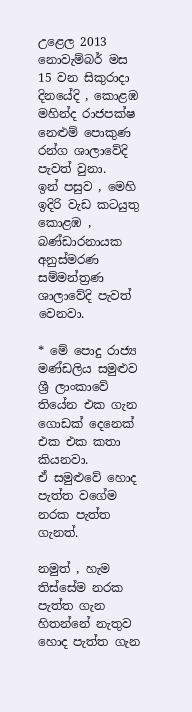උළෙල 2013 නොවැම්බර් මස 15 වන සිකුරාදා දිනයේදි , කොළඹ මහින්ද රාජපක්ෂ නෙළුම් පොකුණ රන්ග ශාලාවේදි පැවත් වුනා.
ඉන් පසුව , මෙහි ඉදිරි වැඩ කටයුතු කොළඹ , බණ්ඩාරනායක අනුස්මරණ සම්මන්ත්‍රණ ශාලාවේදි පැවත් වෙනවා.

* මේ පොදු රාජ්‍ය මණ්ඩලිය සමුළුව ශ්‍රී ලාංකාවේ තියේන එක ගැන ගොඩක් දෙනෙක් එක එක කතා කියනවා.
ඒ සමුළුවේ හොද පැත්ත වගේම නරක පැත්ත ගැනත්.

නමුත් , හැම තිස්සේම නරක පැත්ත ගැන හිතන්නේ නැතුව හොද පැත්ත ගැන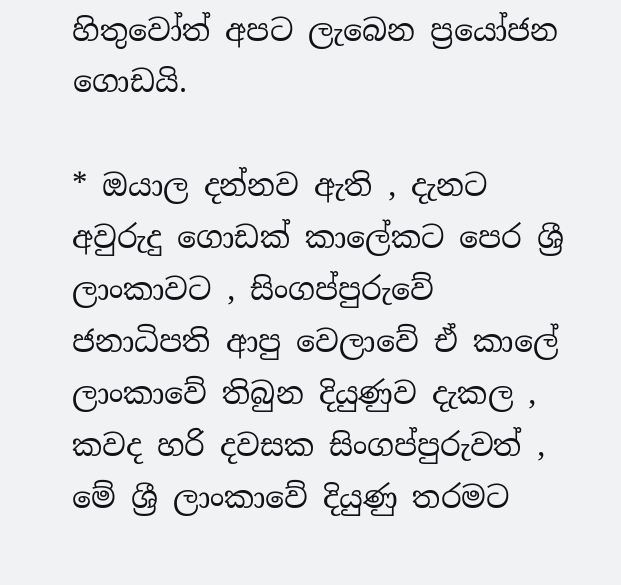හිතුවෝත් අපට ලැබෙන ප්‍රයෝජන ගොඩයි.

* ඔයාල දන්නව ඇති , දැනට අවුරුදු ගොඩක් කාලේකට පෙර ශ්‍රී ලාංකාවට , සිංගප්පුරුවේ ජනාධිපති ආපු වෙලාවේ ඒ කාලේ ලාංකාවේ තිබුන දියුණුව දැකල , කවද හරි දවසක සිංගප්පුරුවත් , මේ ශ්‍රී ලාංකාවේ දියුණු තරමට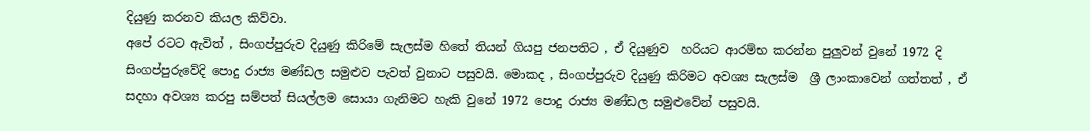දියුණු කරනව කියල කිව්වා.
අපේ රටට ඇවිත් , සිංගප්පුරුව දියුණු කිරිමේ සැලස්ම හිතේ තියන් ගියපු ජනපතිට , ඒ දියුණුව  හරියට ආරම්භ කරන්න පුලුවන් වුනේ 1972 දි සිංගප්පුරුවේදි පොදු රාජ්‍ය මණ්ඩල සමුළුව පැවත් වුනාට පසුවයි. මොකද , සිංගප්පුරුව දියුණු කිරිමට අවශ්‍ය සැලස්ම  ශ්‍රී ලාංකාවෙන් ගත්තත් , ඒ සදහා අවශ්‍ය කරපු සම්පත් සියල්ලම සොයා ගැනිමට හැකි වුනේ 1972 පොදු රාජ්‍ය මණ්ඩල සමුළුවේන් පසුවයි.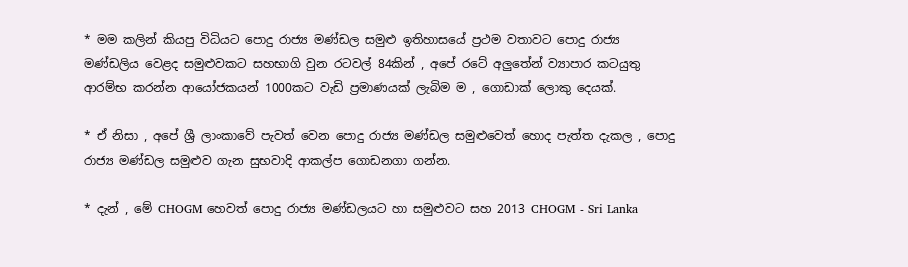* මම කලින් කියපු විධියට පොදු රාජ්‍ය මණ්ඩල සමුළු ඉතිහාසයේ ප්‍රථම වතාවට පොදු රාජ්‍ය මණ්ඩලිය වෙළද සමුළුවකට සහභාගි වුන රටවල් 84කින් , අපේ රටේ අලුතේන් ව්‍යාපාර කටයුතු ආරම්භ කරන්න ආයෝජකයන් 1000කට වැඩි ප්‍රමාණයක් ලැබිම ම , ගොඩාක් ලොකු දෙයක්.

* ඒ නිසා , අපේ ශ්‍රී ලාංකාවේ පැවත් වෙන පොදු රාජ්‍ය මණ්ඩල සමුළුවෙත් හොද පැත්ත දැකල , පොදු රාජ්‍ය මණ්ඩල සමුළුව ගැන සුභවාදි ආකල්ප ගොඩනගා ගන්න.

* දැන් , මේ CHOGM හෙවත් පොදු රාජ්‍ය මණ්ඩලයට හා සමුළුවට සහ 2013 CHOGM - Sri Lanka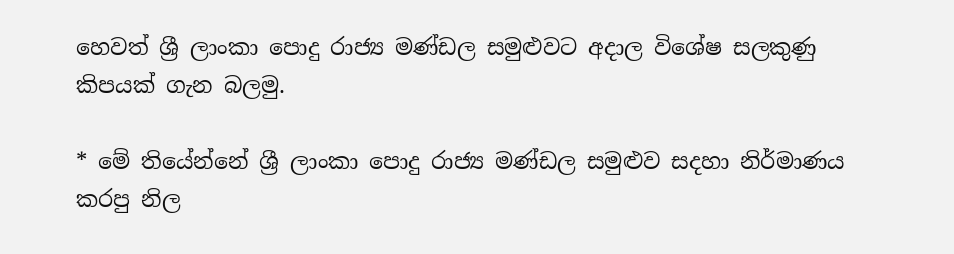හෙවත් ශ්‍රී ලාංකා පොදු රාජ්‍ය මණ්ඩල සමුළුවට අදාල විශේෂ සලකුණු කිපයක් ගැන බලමු.

* මේ තියේන්නේ ශ්‍රී ලාංකා පොදු රාජ්‍ය මණ්ඩල සමුළුව සදහා නිර්මාණය කරපු නිල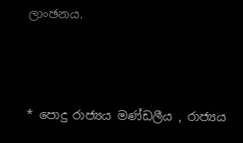ලාංඡනය.



* පොදු රාජ්‍යය මණ්ඩලීය , රාජ්‍යය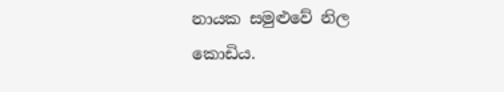නායක සමුළුවේ නිල කොඩිය.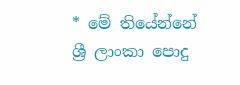* මේ තියේන්නේ ශ්‍රී ලාංකා පොදු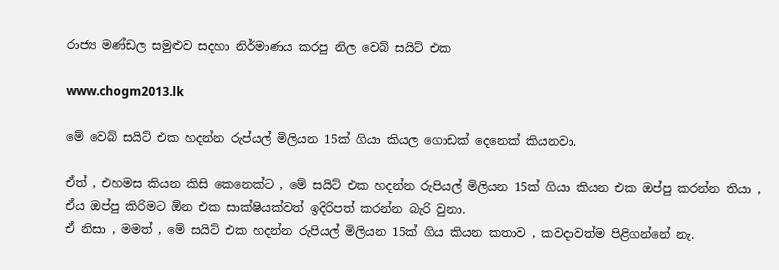රාජ්‍ය මණ්ඩල සමුළුව සදහා නිර්මාණය කරපු නිල වෙබ් සයිට් එක

www.chogm2013.lk

මේ වෙබ් සයිට් එක හදන්න රුප්යල් මිලියන 15ක් ගියා කියල ගොඩක් දෙනෙක් කියනවා.

ඒත් , එහමස කියන කිසි කෙනෙක්ට , මේ සයිට් එක හදන්න රුපියල් මිලියන 15ක් ගියා කියන එක ඔප්පු කරන්න තියා , ඒය ඔප්පු කිරිමට ඕන එක සාක්ෂියක්වත් ඉදිරිපත් කරන්න බැරි වුනා.
ඒ නිසා , මමත් , මේ සයිට් එක හදන්න රුපියල් මිලියන 15ක් ගිය කියන කතාව , කවදාවත්ම පිළිගන්නේ නැ.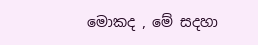මොකද , මේ සදහා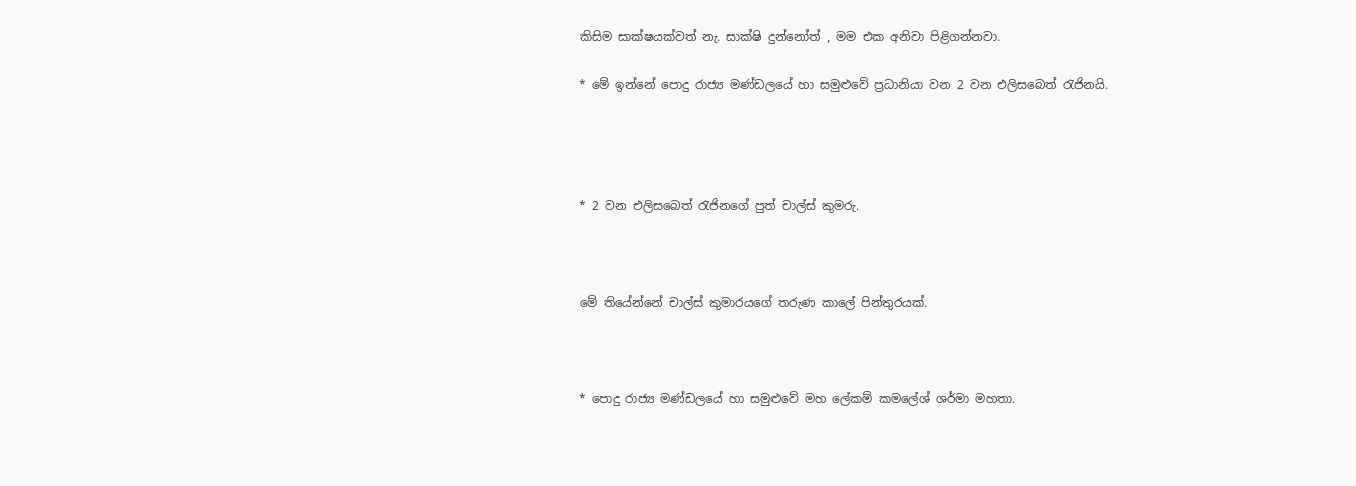කිසිම සාක්ෂයක්වත් නැ. සාක්ෂි දුන්නෝත් , මම එක අනිවා පිළිගන්නවා.

* මේ ඉන්නේ පොදු රාජ්‍ය මණ්ඩලයේ හා සමුළුවේ ප්‍රධානියා වන 2 වන එලිසබෙත් රැජිනයි.




* 2 වන එලිසබෙත් රැජිනගේ පුත් චාල්ස් කුමරු.



මේ තියේන්නේ චාල්ස් කුමාරයගේ තරුණ කාලේ පින්තුරයක්.



* පොදු රාජ්‍ය මණ්ඩලයේ හා සමුළුවේ මහ ලේකම් කමලේශ් ශර්මා මහතා.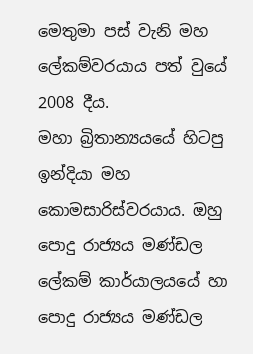මෙතුමා පස් වැනි මහ ලේකම්වරයාය පත් වුයේ 2008 දීය.
මහා බ්‍රිතාන්‍යයයේ හිටපු ඉන්දියා මහ කොමසාරිස්වරයාය. ඔහු පොදු රාජ්‍යය මණ්ඩල ලේකම් කාර්යාලයයේ හා පොදු රාජ්‍යය මණ්ඩල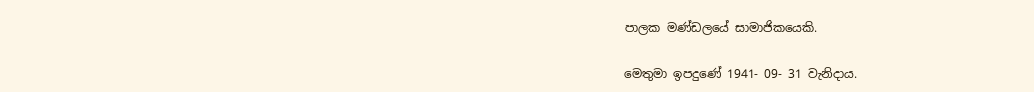පාලක මණ්ඩලයේ සාමාජිකයෙකි.

මෙතුමා ඉපදුණේ 1941- 09- 31 වැනිදාය.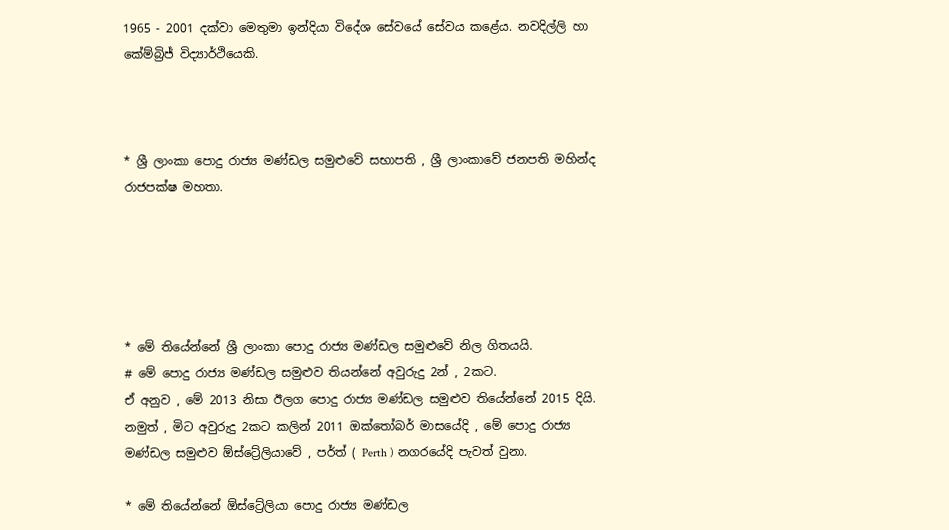1965 - 2001 දක්වා මෙතුමා ඉන්දියා විදේශ සේවයේ සේවය කළේය. නවදිල්ලි හා කේම්බ්‍රිජ් විද්‍යාර්ථියෙකි.



* ශ්‍රී ලාංකා පොදු රාජ්‍ය මණ්ඩල සමුළුවේ සභාපති , ශ්‍රී ලාංකාවේ ජනපති මහින්ද රාජපක්ෂ මහතා.





* මේ තියේන්නේ ශ්‍රී ලාංකා පොදු රාජ්‍ය මණ්ඩල සමුළුවේ නිල ගිතයයි.
# මේ පොදු රාජ්‍ය මණ්ඩල සමුළුව තියන්නේ අවුරුදු 2න් , 2කට.
ඒ අනුව , මේ 2013 නිසා ඊලග පොදු රාජ්‍ය මණ්ඩල සමුළුව තියේන්නේ 2015 දියි.
නමුත් , මිට අවුරුදු 2කට කලින් 2011 ඔක්තෝබර් මාසයේදි , මේ පොදු රාජ්‍ය මණ්ඩල සමුළුව ඕස්ට්‍රේලියාවේ , පර්ත් ( Perth ) නගරයේදි පැවත් වුනා.

* මේ තියේන්නේ ඕස්ට්‍රේලියා පොදු රාජ්‍ය මණ්ඩල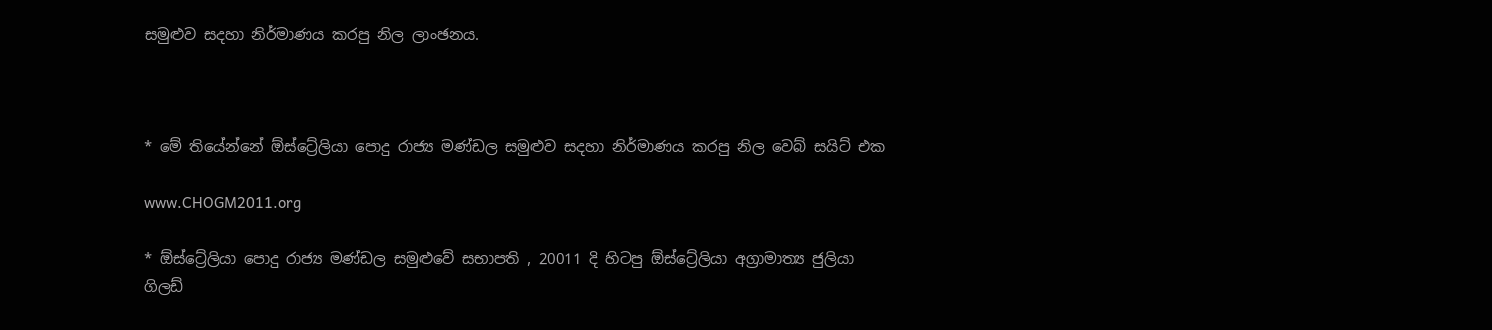සමුළුව සදහා නිර්මාණය කරපු නිල ලාංඡනය.



* මේ තියේන්නේ ඕස්ට්‍රේලියා පොදු රාජ්‍ය මණ්ඩල සමුළුව සදහා නිර්මාණය කරපු නිල වෙබ් සයිට් එක

www.CHOGM2011.org

* ඕස්ට්‍රේලියා පොදු රාජ්‍ය මණ්ඩල සමුළුවේ සභාපති , 20011 දි හිටපු ඕස්ට්‍රේලියා අග්‍රාමාත්‍ය ජුලියා ගිලඩ්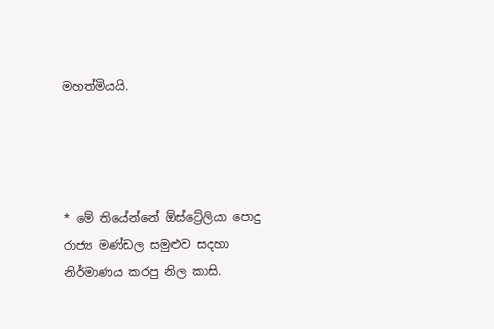මහත්මියයි.




* මේ තියේන්නේ ඕස්ට්‍රේලියා පොදු රාජ්‍ය මණ්ඩල සමුළුව සදහා නිර්මාණය කරපු නිල කාසි.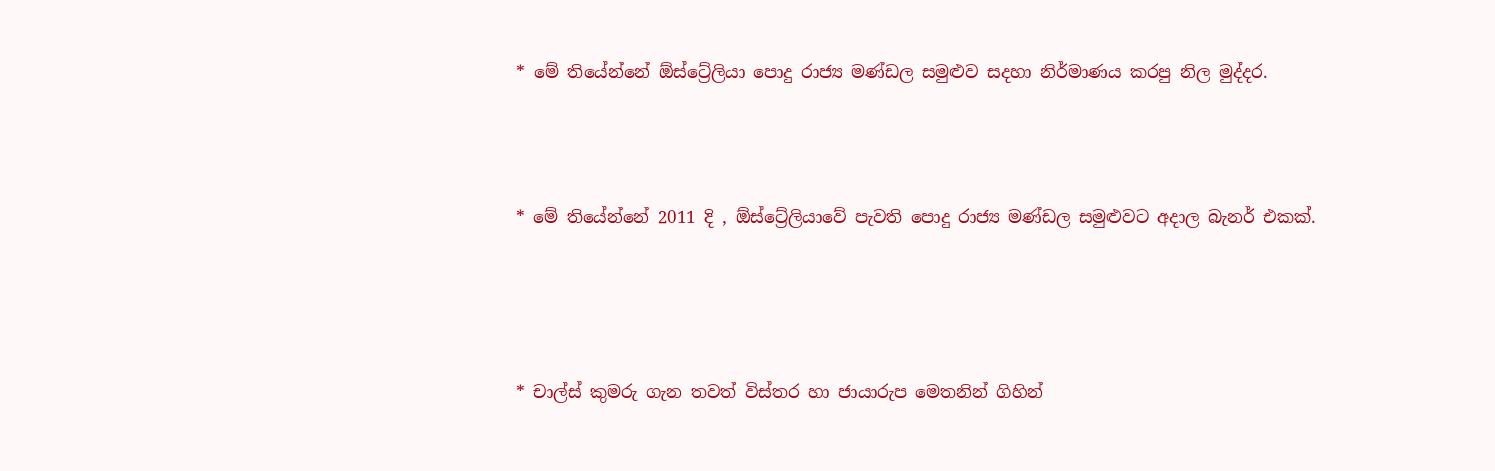* මේ තියේන්නේ ඕස්ට්‍රේලියා පොදු රාජ්‍ය මණ්ඩල සමුළුව සදහා නිර්මාණය කරපු නිල මුද්දර.




* මේ තියේන්නේ 2011 දි , ඕස්ට්‍රේලියාවේ පැවති පොදු රාජ්‍ය මණ්ඩල සමුළුවට අදාල බැනර් එකක්.





* චාල්ස් කුමරු ගැන තවත් විස්තර හා ජායාරුප මෙතනින් ගිහින්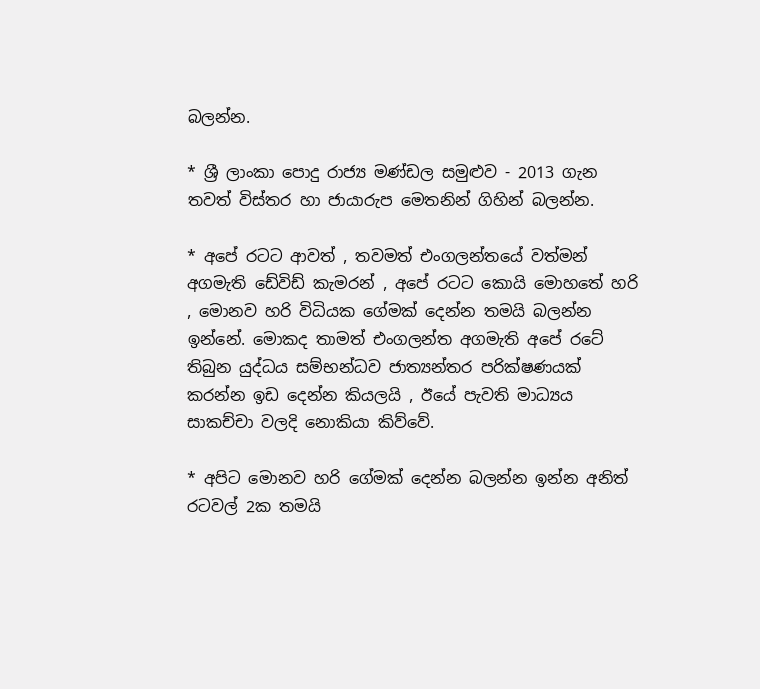බලන්න.

* ශ්‍රී ලාංකා පොදු රාජ්‍ය මණ්ඩල සමුළුව - 2013 ගැන තවත් විස්තර හා ජායාරුප මෙතනින් ගිහින් බලන්න.

* අපේ රටට ආවත් , තවමත් එංගලන්තයේ වත්මන් අගමැති ඩේවිඩ් කැමරන් , අපේ රටට කොයි මොහතේ හරි , මොනව හරි විධියක ගේමක් දෙන්න තමයි බලන්න ඉන්නේ. මොකද තාමත් එංගලන්ත අගමැති අපේ රටේ තිබුන යුද්ධය සම්භන්ධව ජාත්‍යන්තර පරික්ෂණයක් කරන්න ඉඩ දෙන්න කියලයි , ඊයේ පැවති මාධ්‍යය සාකච්චා වලදි නොකියා කිව්වේ.

* අපිට මොනව හරි ගේමක් දෙන්න බලන්න ඉන්න අනිත් රටවල් 2ක තමයි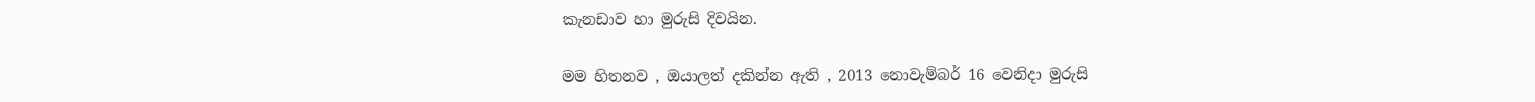කැනඩාව හා මුරුසි දිවයින.

මම හිතනව , ඔයාලත් දකින්න ඇති , 2013 නොවැම්බර් 16 වෙනිදා මුරුසි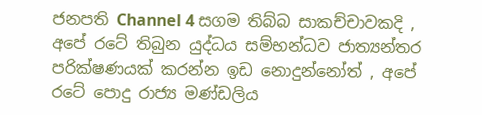ජනපති Channel 4 සගම තිබ්බ සාකච්චාවකදි , අපේ රටේ තිබුන යුද්ධය සම්භන්ධව ජාත්‍යන්තර පරික්ෂණයක් කරන්න ඉඩ නොදුන්නෝත් , අපේ රටේ පොදු රාජ්‍ය මණ්ඩලිය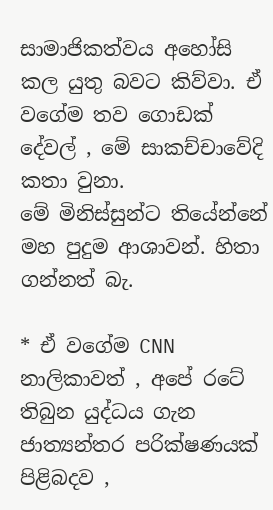සාමාජිකත්වය අහෝසි කල යුතු බවට කිව්වා. ඒ වගේම තව ගොඩක් දේවල් , මේ සාකච්චාවේදි කතා වුනා.
මේ මිනිස්සුන්ට තියේන්නේ මහ පුදුම ආශාවන්. හිතා ගන්නත් බැ.

* ඒ වගේම CNN නාලිකාවත් , අපේ රටේ තිබුන යුද්ධය ගැන ජාත්‍යන්තර පරික්ෂණයක් පිළිබදව ,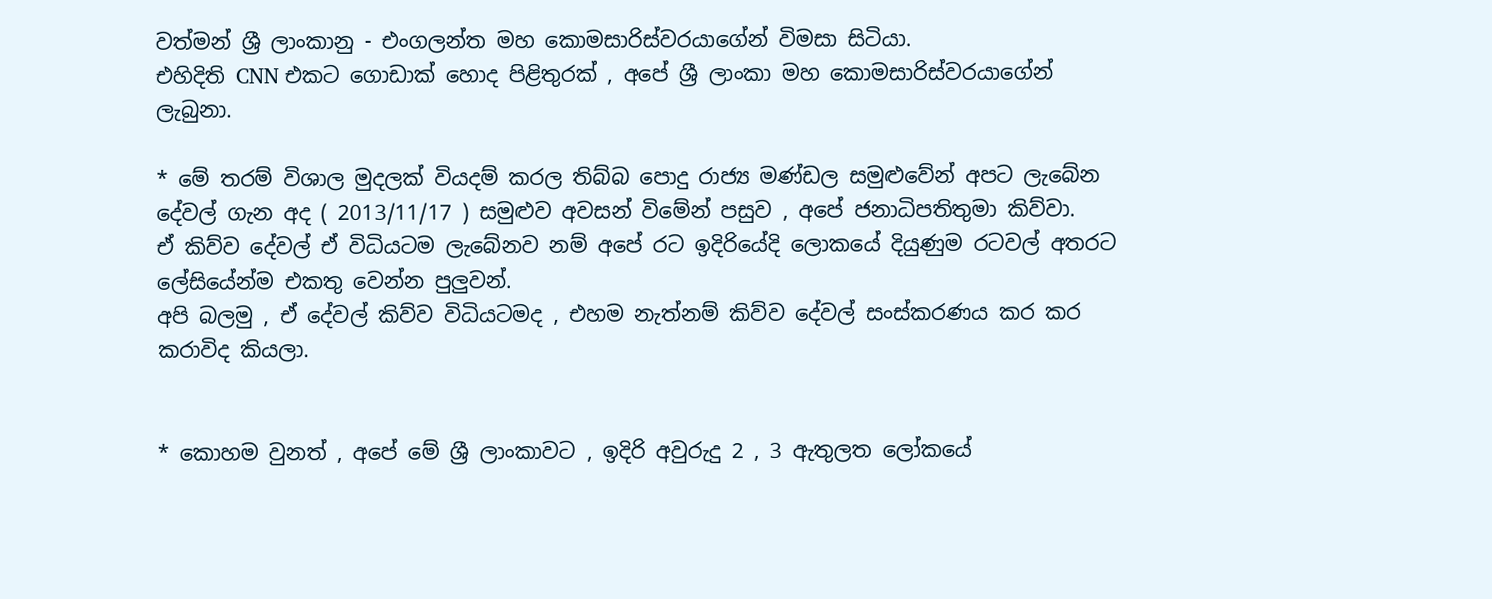වත්මන් ශ්‍රී ලාංකානු - එංගලන්ත මහ කොමසාරිස්වරයාගේන් විමසා සිටියා.
එහිදිති CNN එකට ගොඩාක් හොද පිළිතුරක් , අපේ ශ්‍රී ලාංකා මහ කොමසාරිස්වරයාගේන් ලැබුනා.

* මේ තරම් විශාල මුදලක් වියදම් කරල තිබ්බ පොදු රාජ්‍ය මණ්ඩල සමුළුවේන් අපට ලැබේන දේවල් ගැන අද ( 2013/11/17 ) සමුළුව අවසන් විමේන් පසුව , අපේ ජනාධිපතිතුමා කිව්වා.
ඒ කිව්ව දේවල් ඒ විධියටම ලැබේනව නම් අපේ රට ඉදිරියේදි ලොකයේ දියුණුම රටවල් අතරට ලේසියේන්ම එකතු වෙන්න පුලුවන්.
අපි බලමු , ඒ දේවල් කිව්ව විධියටමද , එහම නැත්නම් කිව්ව දේවල් සංස්කරණය කර කර කරාවිද කියලා.


* කොහම වුනත් , අපේ මේ ශ්‍රී ලාංකාවට , ඉදිරි අවුරුදු 2 , 3 ඇතුලත ලෝකයේ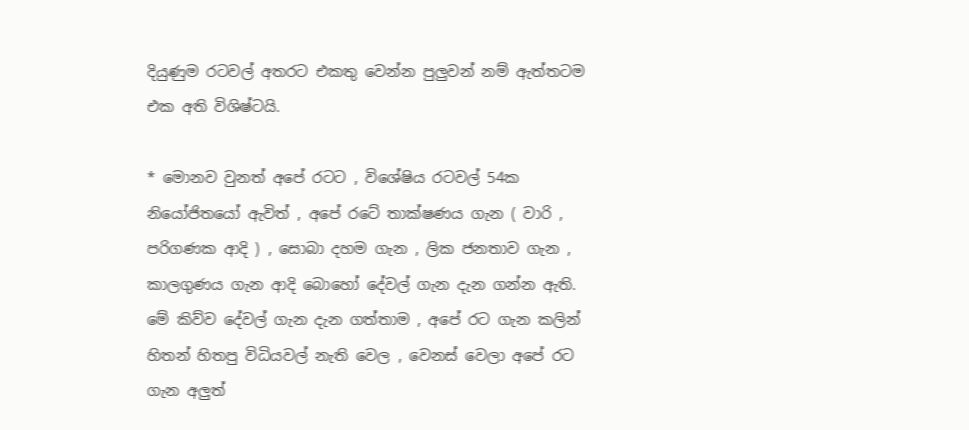දියුණුම රටවල් අතරට එකතු වෙන්න පුලුවන් නම් ඇත්තටම එක අති විශිෂ්ටයි.

* මොනව වුනත් අපේ රටට , විශේෂිය රටවල් 54ක නියෝජිතයෝ ඇවිත් , අපේ රටේ තාක්ෂණය ගැන ( වාරි , පරිගණක ආදි ) , සොබා දහම ගැන , ලික ජනතාව ගැන , කාලගුණය ගැන ආදි බොහෝ දේවල් ගැන දැන ගන්න ඇති.
මේ කිව්ව දේවල් ගැන දැන ගත්තාම , අපේ රට ගැන කලින් හිතන් හිතපු විධියවල් නැති වෙල , වෙනස් වෙලා අපේ රට ගැන අලුත්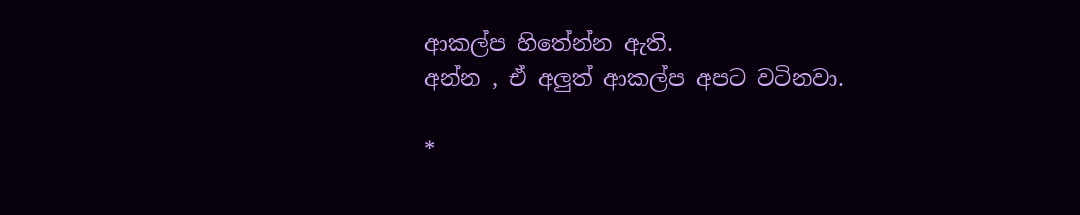ආකල්ප හිතේන්න ඇති.
අන්න , ඒ අලුත් ආකල්ප අපට වටිනවා.

*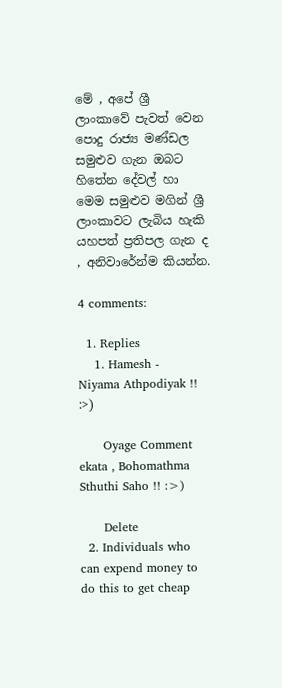මේ , අපේ ශ්‍රී ලාංකාවේ පැවත් වෙන පොදු රාජ්‍ය මණ්ඩල සමුළුව ගැන ඔබට හිතේන දේවල් හා මෙම සමුළුව මගින් ශ්‍රී ලාංකාවට ලැබිය හැකි යහපත් ප්‍රතිපල ගැන ද , අනිවාරේන්ම කියන්න.

4 comments:

  1. Replies
    1. Hamesh - Niyama Athpodiyak !! :>)

      Oyage Comment ekata , Bohomathma Sthuthi Saho !! :>)

      Delete
  2. Individuals who can expend money to do this to get cheap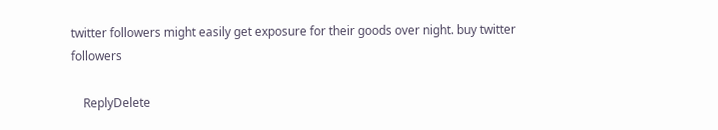twitter followers might easily get exposure for their goods over night. buy twitter followers

    ReplyDelete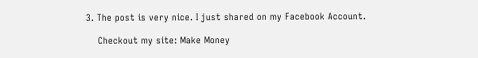3. The post is very nice. I just shared on my Facebook Account.

    Checkout my site: Make Money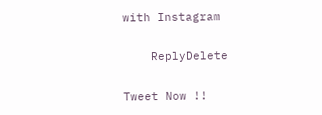with Instagram

    ReplyDelete

Tweet Now !!